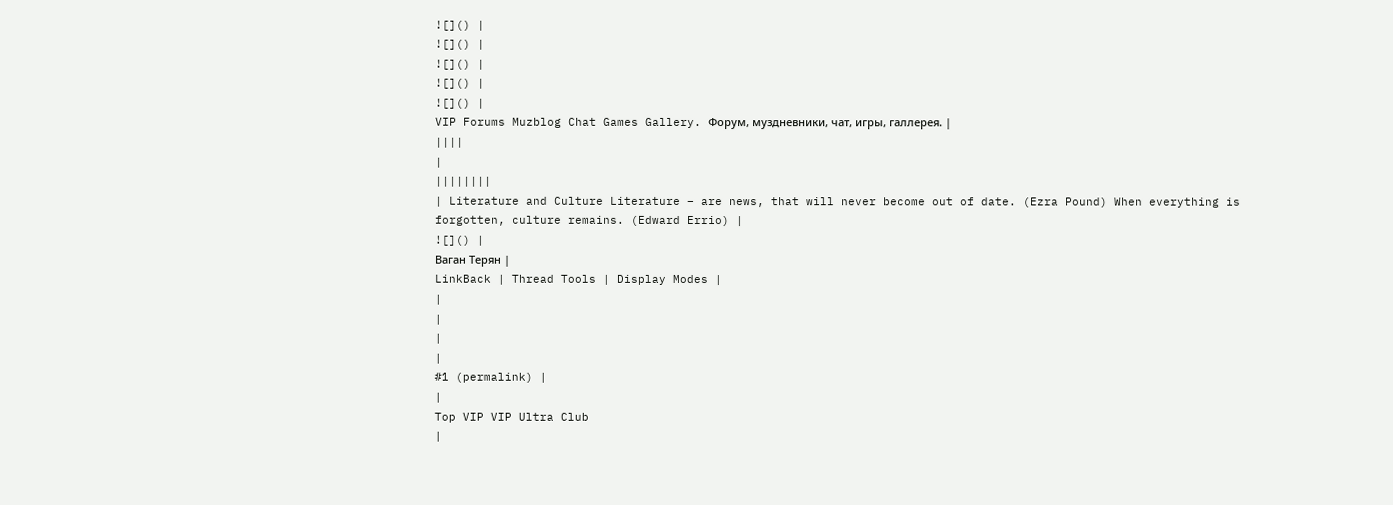![]() |
![]() |
![]() |
![]() |
![]() |
VIP Forums Muzblog Chat Games Gallery. Форум, муздневники, чат, игры, галлерея. |
||||
|
||||||||
| Literature and Culture Literature – are news, that will never become out of date. (Ezra Pound) When everything is forgotten, culture remains. (Edward Errio) |
![]() |
Ваган Терян |
LinkBack | Thread Tools | Display Modes |
|
|
|
|
#1 (permalink) |
|
Top VIP VIP Ultra Club
|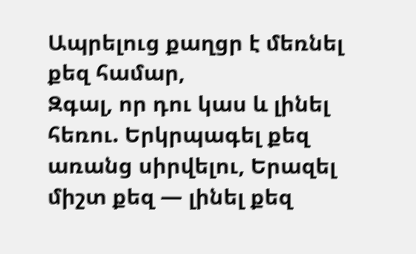Ապրելուց քաղցր է մեռնել քեզ համար,
Զգալ, որ դու կաս և լինել հեռու. Երկրպագել քեզ առանց սիրվելու, Երազել միշտ քեզ — լինել քեզ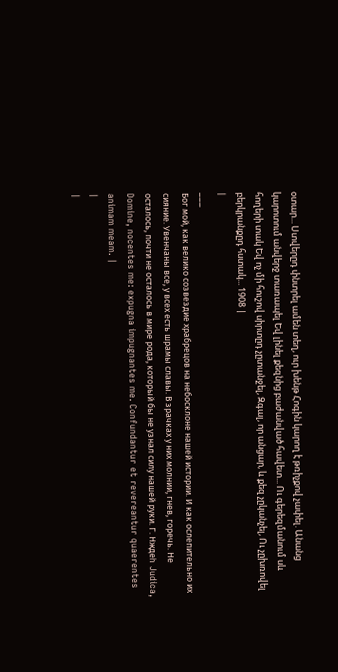օտար... Ստվերըդ փնտրել ամեն տեղ, ուր խենթ Հոգին կարող է թռիչքով չափել. Անանց կարոտում անվերջ տառապել Եվ լինել քեզնից բաժանված հավետ... Ու գերեզմանում սև հողերի տակ Եվ ոչ մի հուշով սիրտըդ չըտանջել, Զգալ, որ անցար, և քեզ չըկանչել, Ու չըխռովել բերկրանքըդ հստակ... 1908 |
|
___
Бог мой, как велико созвездие храбрецов на небосклоне нашей истории. И как ослепительно их сияние. Увенчаны все, у всех есть шрамы славы. В зрачках у них молнии, гнев, горечь. Не осталось, почти не осталось в мире рода, который бы не узнал силу нашей руки. Г. Нждеh Judica, Domine, nocentes me: expugna impugnantes me. Confundantur et revereantur quaerentes animam meam. |
|
|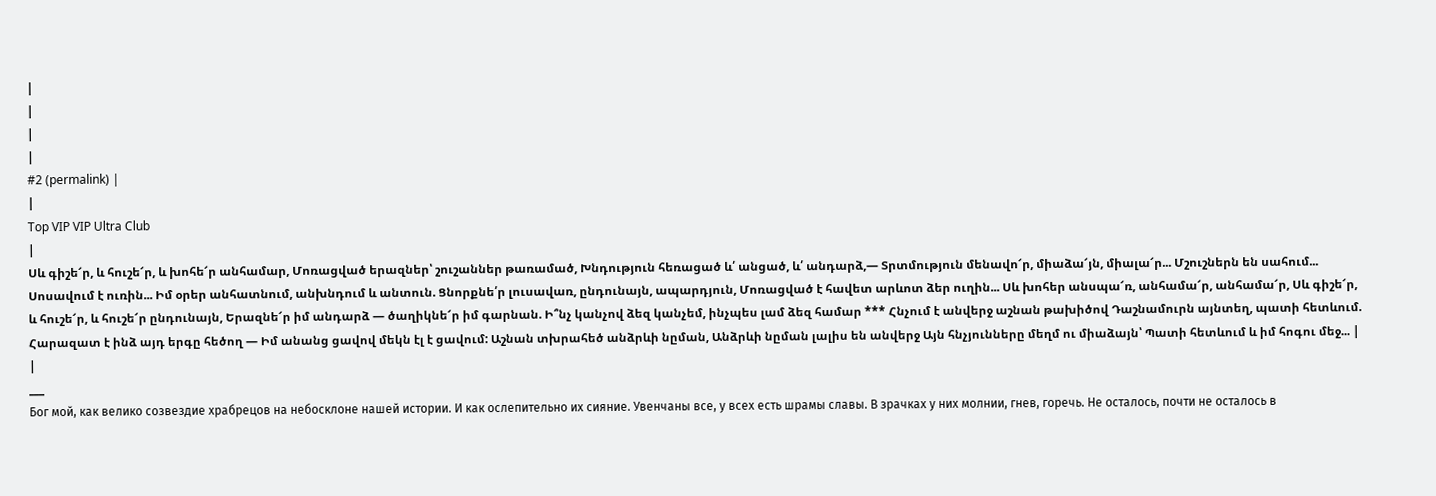|
|
|
|
#2 (permalink) |
|
Top VIP VIP Ultra Club
|
Սև գիշե՜ր, և հուշե՜ր, և խոհե՜ր անհամար, Մոռացված երազներ՝ շուշաններ թառամած, Խնդություն հեռացած և՛ անցած, և՛ անդարձ,— Տրտմություն մենավո՜ր, միաձա՜յն, միալա՜ր... Մշուշներն են սահում... Սոսավում է ուռին... Իմ օրեր անհատնում, անխնդում և անտուն. Ցնորքնե՛ր լուսավառ, ընդունայն, ապարդյուն, Մոռացված է հավետ արևոտ ձեր ուղին... Սև խոհեր անսպա՜ռ, անհամա՜ր, անհամա՜ր, Սև գիշե՜ր, և հուշե՜ր, և հուշե՜ր ընդունայն, Երազնե՜ր իմ անդարձ — ծաղիկնե՜ր իմ գարնան. Ի՞նչ կանչով ձեզ կանչեմ, ինչպես լամ ձեզ համար *** Հնչում է անվերջ աշնան թախիծով Դաշնամուրն այնտեղ, պատի հետևում. Հարազատ է ինձ այդ երգը հեծող — Իմ անանց ցավով մեկն էլ է ցավում: Աշնան տխրահեծ անձրևի նըման, Անձրևի նըման լալիս են անվերջ Այն հնչյունները մեղմ ու միաձայն՝ Պատի հետևում և իմ հոգու մեջ... |
|
___
Бог мой, как велико созвездие храбрецов на небосклоне нашей истории. И как ослепительно их сияние. Увенчаны все, у всех есть шрамы славы. В зрачках у них молнии, гнев, горечь. Не осталось, почти не осталось в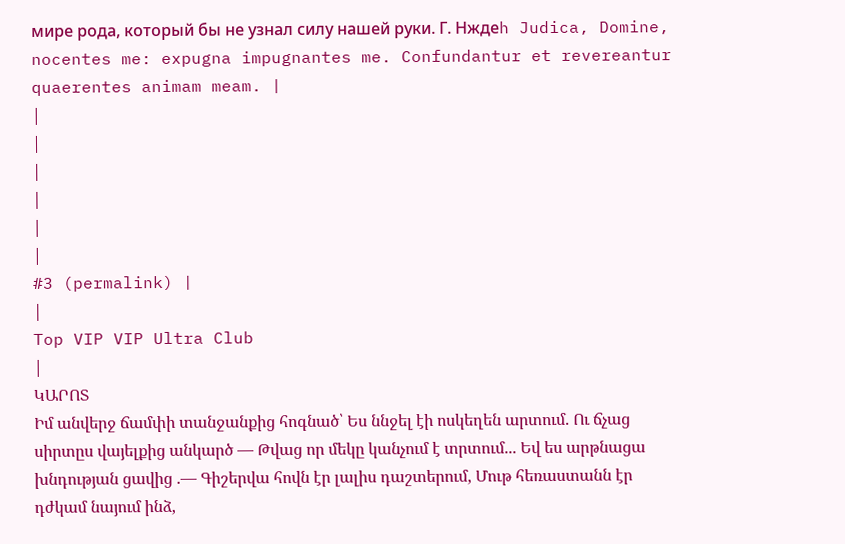мире рода, который бы не узнал силу нашей руки. Г. Нждеh Judica, Domine, nocentes me: expugna impugnantes me. Confundantur et revereantur quaerentes animam meam. |
|
|
|
|
|
|
#3 (permalink) |
|
Top VIP VIP Ultra Club
|
ԿԱՐՈՏ
Իմ անվերջ ճամփի տանջանքից հոգնած՝ Ես ննջել էի ոսկեղեն արտում. Ու ճչաց սիրտըս վայելքից անկարծ — Թվաց որ մեկը կանչում է տրտում... Եվ ես արթնացա խնդության ցավից .— Գիշերվա հովն էր լալիս դաշտերում, Մութ հեռաստանն էր դժկամ նայում ինձ,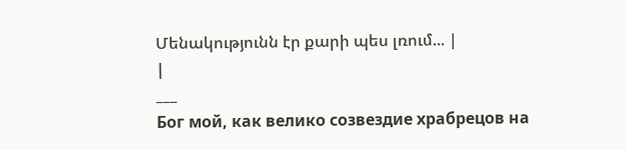Մենակությունն էր քարի պես լռում... |
|
___
Бог мой, как велико созвездие храбрецов на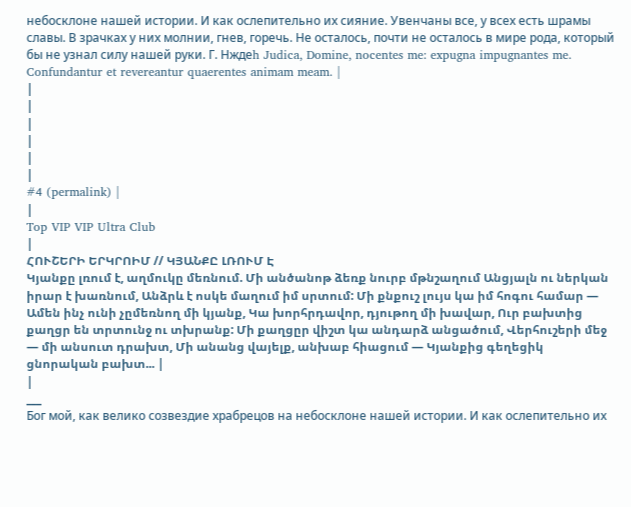небосклоне нашей истории. И как ослепительно их сияние. Увенчаны все, у всех есть шрамы славы. В зрачках у них молнии, гнев, горечь. Не осталось, почти не осталось в мире рода, который бы не узнал силу нашей руки. Г. Нждеh Judica, Domine, nocentes me: expugna impugnantes me. Confundantur et revereantur quaerentes animam meam. |
|
|
|
|
|
|
#4 (permalink) |
|
Top VIP VIP Ultra Club
|
ՀՈՒՇԵՐԻ ԵՐԿՐՈԻՄ // ԿՅԱՆՔԸ ԼՌՈՒՄ Է
Կյանքը լռում է, աղմուկը մեռնում. Մի անծանոթ ձեռք նուրբ մթնշաղում Անցյալն ու ներկան իրար է խառնում, Անձրև է ոսկե մաղում իմ սրտում: Մի քնքուշ լույս կա իմ հոգու համար — Ամեն ինչ ունի չըմեռնող մի կյանք, Կա խորհրդավոր, դյութող մի խավար, Ուր բախտից քաղցր են տրտունջ ու տխրանք: Մի քաղցըր վիշտ կա անդարձ անցածում, Վերհուշերի մեջ — մի անսուտ դրախտ, Մի անանց վայելք, անխաբ հիացում — Կյանքից գեղեցիկ ցնորական բախտ... |
|
___
Бог мой, как велико созвездие храбрецов на небосклоне нашей истории. И как ослепительно их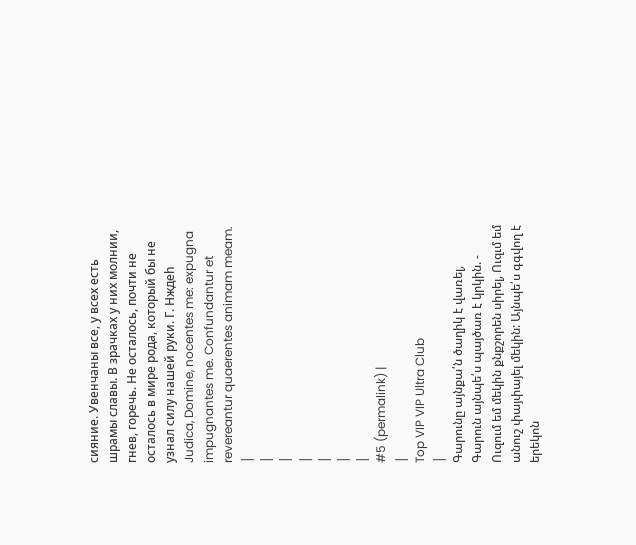сияние. Увенчаны все, у всех есть шрамы славы. В зрачках у них молнии, гнев, горечь. Не осталось, почти не осталось в мире рода, который бы не узнал силу нашей руки. Г. Нждеh Judica, Domine, nocentes me: expugna impugnantes me. Confundantur et revereantur quaerentes animam meam. |
|
|
|
|
|
|
#5 (permalink) |
|
Top VIP VIP Ultra Club
|
Գարունը այնքա՛ն ծաղիկ է վառել,
Գարուն այնպե՛ս պայծառ է կրկին. - Ուզում եմ մեկին քնքշորեն սիրել, Ուզւմ եմ անուշ փայփայել մեկին: Այնպե՛ս գգվող է երեկոն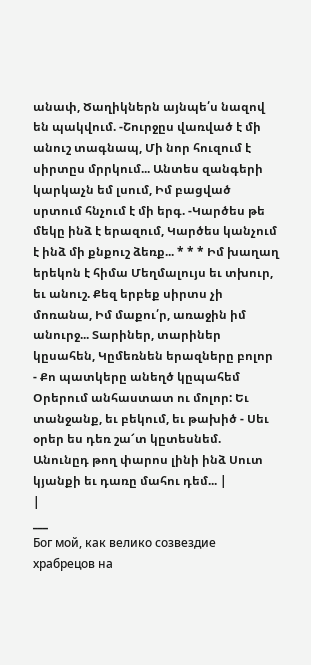անափ, Ծաղիկներն այնպե՛ս նազով են պակվում. -Շուրջըս վառված է մի անուշ տագնապ, Մի նոր հուզում է սիրտըս մրրկում... Անտես զանգերի կարկաչն եմ լսում, Իմ բացված սրտում հնչում է մի երգ. -Կարծես թե մեկը ինձ է երազում, Կարծես կանչում է ինձ մի քնքուշ ձեռք... * * * Իմ խաղաղ երեկոն է հիմա Մեղմալույս եւ տխուր, եւ անուշ. Քեզ երբեք սիրտս չի մոռանա, Իմ մաքու՛ր, առաջին իմ անուրջ... Տարիներ, տարիներ կըսահեն, Կըմեռնեն երազները բոլոր - Քո պատկերը անեղծ կըպահեմ Օրերում անհաստատ ու մոլոր: Եւ տանջանք, եւ բեկում, եւ թախիծ - Սեւ օրեր ես դեռ շա՜տ կըտեսնեմ. Անունըդ թող փարոս լինի ինձ Սուտ կյանքի եւ դառը մահու դեմ... |
|
___
Бог мой, как велико созвездие храбрецов на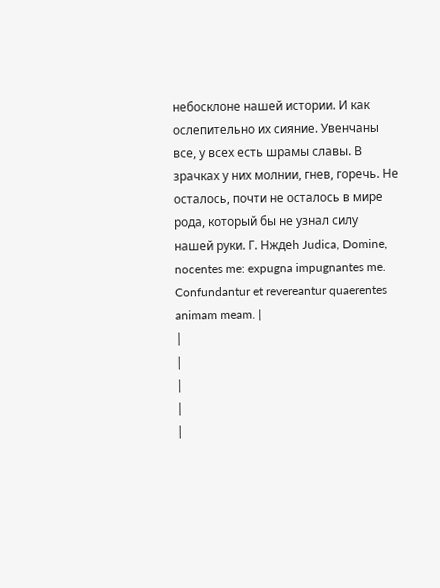небосклоне нашей истории. И как ослепительно их сияние. Увенчаны все, у всех есть шрамы славы. В зрачках у них молнии, гнев, горечь. Не осталось, почти не осталось в мире рода, который бы не узнал силу нашей руки. Г. Нждеh Judica, Domine, nocentes me: expugna impugnantes me. Confundantur et revereantur quaerentes animam meam. |
|
|
|
|
|